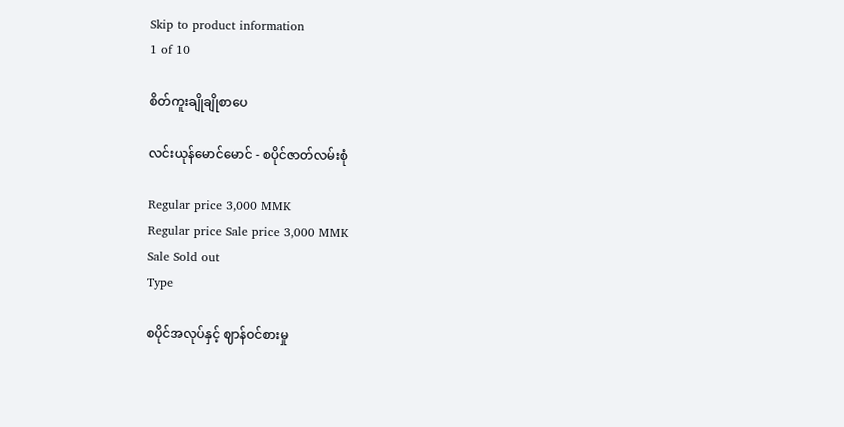Skip to product information
1 of 10

စိတ်ကူးချိုချိုစာပေ

လင်းယုန်မောင်မောင် - စပိုင်ဇာတ်လမ်းစုံ

Regular price 3,000 MMK
Regular price Sale price 3,000 MMK
Sale Sold out
Type

စပိုင်အလုပ်နှင့် ဈာန်ဝင်စားမှု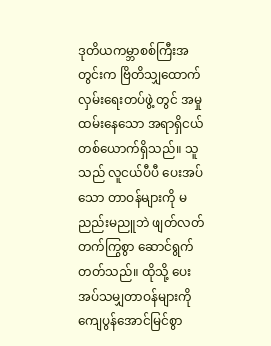ဒုတိယကမ္ဘာစစ်ကြီးအတွင်းက ဗြိတိသျှထောက်လှမ်းရေးတပ်ဖွဲ့ တွင် အမှု ထမ်းနေသော အရာရှိငယ်တစ်ယောက်ရှိသည်။ သူသည် လူငယ်ပီပီ ပေးအပ်သော တာဝန်များကို မညည်းမညူဘဲ ဖျတ်လတ်တက်ကြွစွာ ဆောင်ရွက်တတ်သည်။ ထိုသို့ ပေးအပ်သမျှတာဝန်များကို ကျေပွန်အောင်မြင်စွာ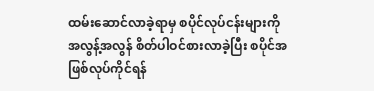ထမ်းဆောင်လာခဲ့ရာမှ စပိုင်လုပ်ငန်းများကို အလွန့်အလွန် စိတ်ပါဝင်စားလာခဲ့ပြီး စပိုင်အဖြစ်လုပ်ကိုင်ရန်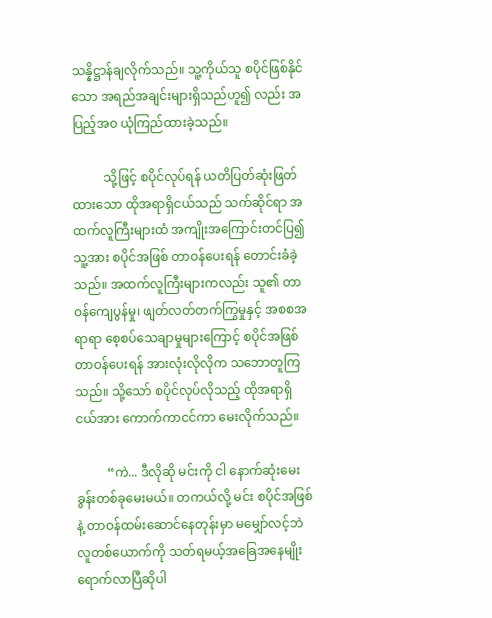သန္နိဋ္ဌာန်ချလိုက်သည်။ သူ့ကိုယ်သူ စပိုင်ဖြစ်နိုင်သော အရည်အချင်းများရှိသည်ဟူ၍ လည်း အပြည့်အဝ ယုံကြည်ထားခဲ့သည်။

          သို့ဖြင့် စပိုင်လုပ်ရန် ယတိပြတ်ဆုံးဖြတ်ထားသော ထိုအရာရှိငယ်သည် သက်ဆိုင်ရာ အထက်လူကြီးများထံ အကျိုးအကြောင်းတင်ပြ၍ သူ့အား စပိုင်အဖြစ် တာဝန်ပေးရန် တောင်းခံခဲ့သည်။ အထက်လူကြီးများကလည်း သူ၏ တာဝန်ကျေပွန်မှု၊ ဖျတ်လတ်တက်ကြွမှုနှင့် အစစအရာရာ စေ့စပ်သေချာမှုများကြောင့် စပိုင်အဖြစ် တာဝန်ပေးရန် အားလုံးလိုလိုက သဘောတူကြသည်။ သို့သော် စပိုင်လုပ်လိုသည့် ထိုအရာရှိငယ်အား ကောက်ကာငင်ကာ မေးလိုက်သည်။

          “ကဲ... ဒီလိုဆို မင်းကို ငါ နောက်ဆုံးမေးခွန်းတစ်ခုမေးမယ်။ တကယ်လို့ မင်း စပိုင်အဖြစ်နဲ့ တာဝန်ထမ်းဆောင်နေတုန်းမှာ မမျှော်လင့်ဘဲ လူတစ်ယောက်ကို သတ်ရမယ့်အခြေအနေမျိုး ရောက်လာပြီဆိုပါ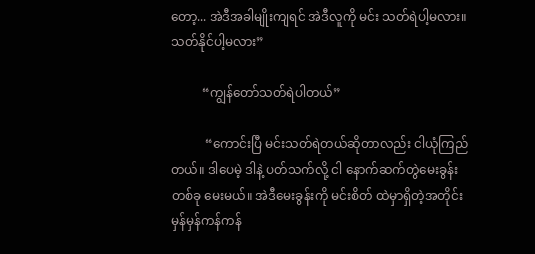တော့... အဲဒီအခါမျိုးကျရင် အဲဒီလူကို မင်း သတ်ရဲပါ့မလား။ သတ်နိုင်ပါ့မလား”

          “ကျွန်တော်သတ်ရဲပါတယ်”

           “ကောင်းပြီ မင်းသတ်ရဲတယ်ဆိုတာလည်း ငါယုံကြည်တယ်။ ဒါပေမဲ့ ဒါနဲ့ ပတ်သက်လို့ ငါ နောက်ဆက်တွဲမေးခွန်းတစ်ခု မေးမယ်။ အဲဒီမေးခွန်းကို မင်းစိတ် ထဲမှာရှိတဲ့အတိုင်း မှန်မှန်ကန်ကန်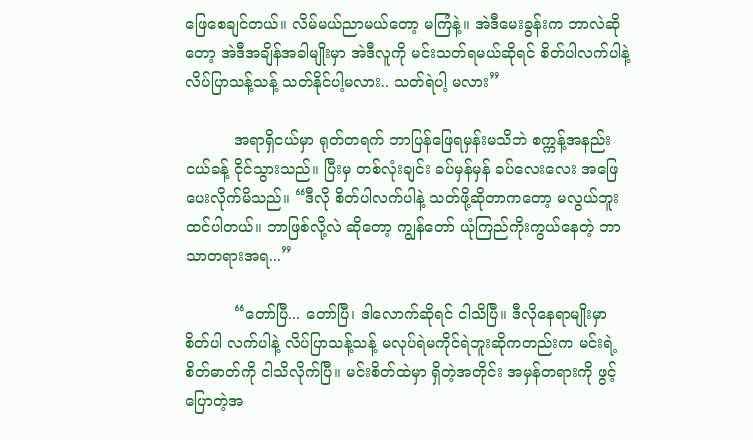ဖြေစေချင်တယ်။ လိမ်မယ်ညာမယ်တော့ မကြံနဲ့။ အဲဒီမေးခွန်းက ဘာလဲဆိုတော့ အဲဒီအချိန်အခါမျိုးမှာ အဲဒီလူကို မင်းသတ်ရမယ်ဆိုရင် စိတ်ပါလက်ပါနဲ့ လိပ်ပြာသန့်သန့် သတ်နိုင်ပါ့မလား.. သတ်ရဲပါ့ မလား”

          အရာရှိငယ်မှာ ရုတ်တရက် ဘာပြန်ဖြေရမှန်းမသိဘဲ စက္ကန့်အနည်းငယ်ခန့် ငိုင်သွားသည်။ ပြီးမှ တစ်လုံးချင်း ခပ်မှန်မှန် ခပ်လေးလေး အဖြေပေးလိုက်မိသည်။ “ဒီလို စိတ်ပါလက်ပါနဲ့ သတ်ဖို့ဆိုတာကတော့ မလွယ်ဘူးထင်ပါတယ်။ ဘာဖြစ်လို့လဲ ဆိုတော့ ကျွန်တော် ယုံကြည်ကိုးကွယ်နေတဲ့ ဘာသာတရားအရ...”

          “တော်ပြီ... တော်ပြီ၊ ဒါလောက်ဆိုရင် ငါသိပြီ။ ဒီလိုနေရာမျိုးမှာ စိတ်ပါ လက်ပါနဲ့ လိပ်ပြာသန့်သန့် မလုပ်ရဲမကိုင်ရဲဘူးဆိုကတည်းက မင်းရဲ့ စိတ်ဓာတ်ကို ငါသိလိုက်ပြီ။ မင်းစိတ်ထဲမှာ ရှိတဲ့အတိုင်း အမှန်တရားကို ဖွင့်ပြောတဲ့အ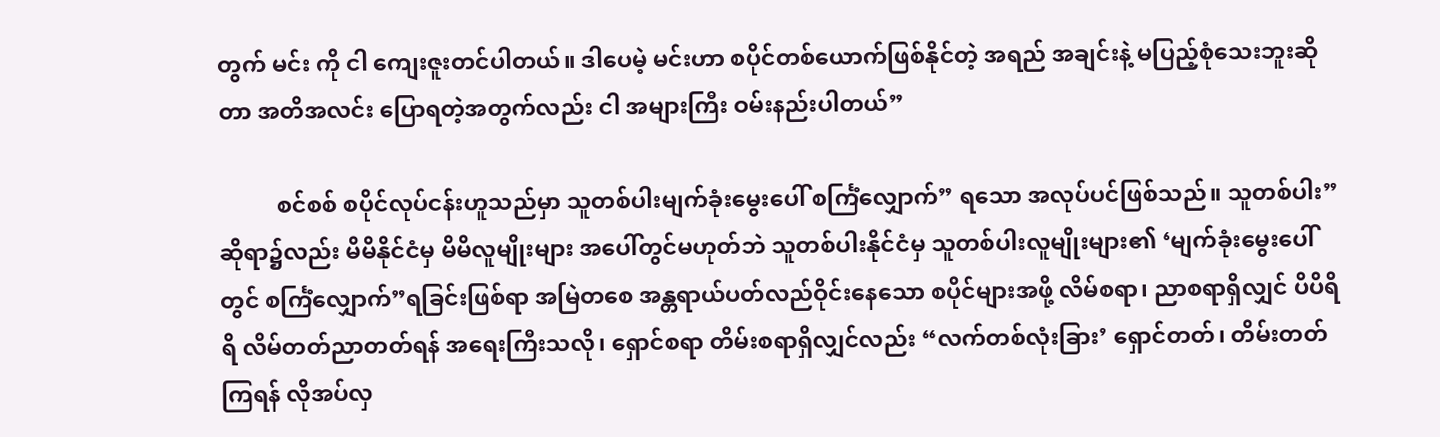တွက် မင်း ကို ငါ ကျေးဇူးတင်ပါတယ်။ ဒါပေမဲ့ မင်းဟာ စပိုင်တစ်ယောက်ဖြစ်နိုင်တဲ့ အရည် အချင်းနဲ့ မပြည့်စုံသေးဘူးဆိုတာ အတိအလင်း ပြောရတဲ့အတွက်လည်း ငါ အများကြီး ဝမ်းနည်းပါတယ်”

          စင်စစ် စပိုင်လုပ်ငန်းဟူသည်မှာ သူတစ်ပါးမျက်ခုံးမွေးပေါ် စင်္ကြံလျှောက်” ရသော အလုပ်ပင်ဖြစ်သည်။ သူတစ်ပါး” ဆိုရာ၌လည်း မိမိနိုင်ငံမှ မိမိလူမျိုးများ အပေါ်တွင်မဟုတ်ဘဲ သူတစ်ပါးနိုင်ငံမှ သူတစ်ပါးလူမျိုးများ၏ ‘မျက်ခုံးမွေးပေါ်တွင် စင်္ကြံလျှောက်”ရခြင်းဖြစ်ရာ အမြဲတစေ အန္တရာယ်ပတ်လည်ဝိုင်းနေသော စပိုင်များအဖို့ လိမ်စရာ၊ ညာစရာရှိလျှင် ပိပိရိရိ လိမ်တတ်ညာတတ်ရန် အရေးကြီးသလို၊ ရှောင်စရာ တိမ်းစရာရှိလျှင်လည်း “လက်တစ်လုံးခြား’ ရှောင်တတ်၊ တိမ်းတတ်ကြရန် လိုအပ်လှ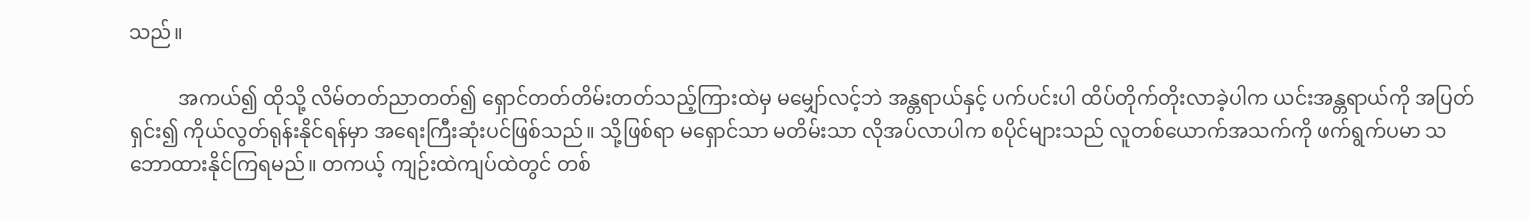သည်။

          အကယ်၍ ထိုသို့ လိမ်တတ်ညာတတ်၍ ရှောင်တတ်တိမ်းတတ်သည့်ကြားထဲမှ မမျှော်လင့်ဘဲ အန္တရာယ်နှင့် ပက်ပင်းပါ ထိပ်တိုက်တိုးလာခဲ့ပါက ယင်းအန္တရာယ်ကို အပြတ်ရှင်း၍ ကိုယ်လွတ်ရုန်းနိုင်ရန်မှာ အရေးကြီးဆုံးပင်ဖြစ်သည်။ သို့ဖြစ်ရာ မရှောင်သာ မတိမ်းသာ လိုအပ်လာပါက စပိုင်များသည် လူတစ်ယောက်အသက်ကို ဖက်ရွက်ပမာ သဘောထားနိုင်ကြရမည်။ တကယ့် ကျဉ်းထဲကျပ်ထဲတွင် တစ်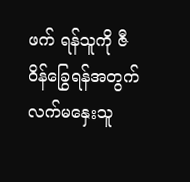ဖက် ရန်သူကို ဇီဝိန်ခြွေရန်အတွက် လက်မနှေးသူ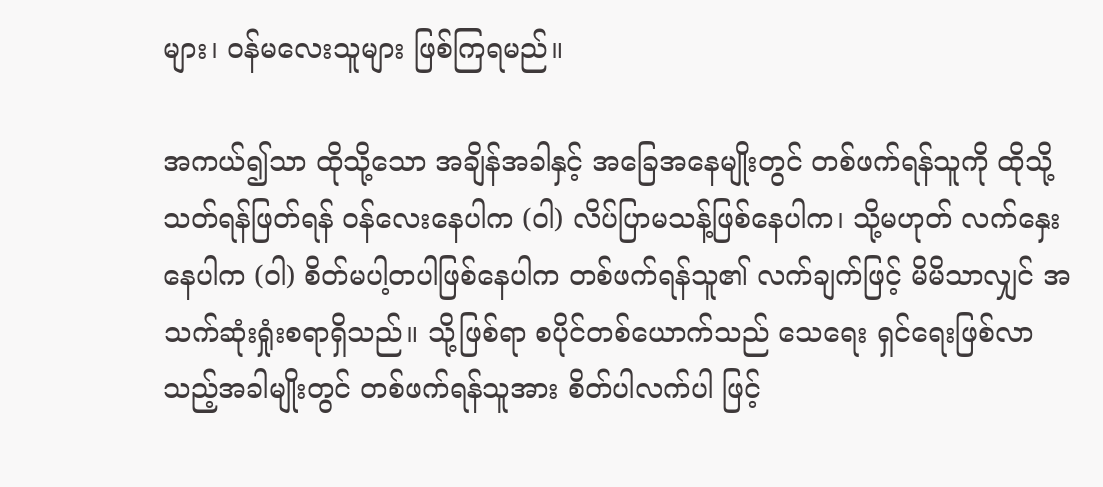များ၊ ဝန်မလေးသူများ ဖြစ်ကြရမည်။

အကယ်၍သာ ထိုသို့သော အချိန်အခါနှင့် အခြေအနေမျိုးတွင် တစ်ဖက်ရန်သူကို ထိုသို့ သတ်ရန်ဖြတ်ရန် ဝန်လေးနေပါက (ဝါ) လိပ်ပြာမသန့်ဖြစ်နေပါက၊ သို့မဟုတ် လက်နှေးနေပါက (ဝါ) စိတ်မပါ့တပါဖြစ်နေပါက တစ်ဖက်ရန်သူ၏ လက်ချက်ဖြင့် မိမိသာလျှင် အသက်ဆုံးရှုံးစရာရှိသည်။ သို့ဖြစ်ရာ စပိုင်တစ်ယောက်သည် သေရေး ရှင်ရေးဖြစ်လာသည့်အခါမျိုးတွင် တစ်ဖက်ရန်သူအား စိတ်ပါလက်ပါ ဖြင့်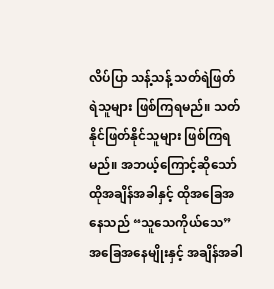လိပ်ပြာ သန့်သန့် သတ်ရဲဖြတ်ရဲသူများ ဖြစ်ကြရမည်။ သတ်နိုင်ဖြတ်နိုင်သူများ ဖြစ်ကြရမည်။ အဘယ့်ကြောင့်ဆိုသော် ထိုအချိန်အခါနှင့် ထိုအခြေအနေသည် “သူသေကိုယ်သေ” အခြေအနေမျိုးနှင့် အချိန်အခါ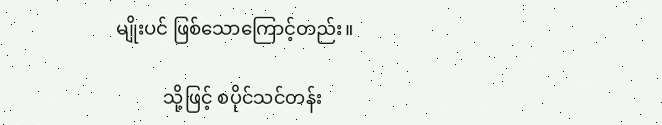မျိုးပင် ဖြစ်သောကြောင့်တည်း။

          သို့ဖြင့် စပိုင်သင်တန်း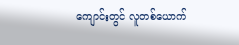ကျောင်းတွင် လူတစ်ယောက်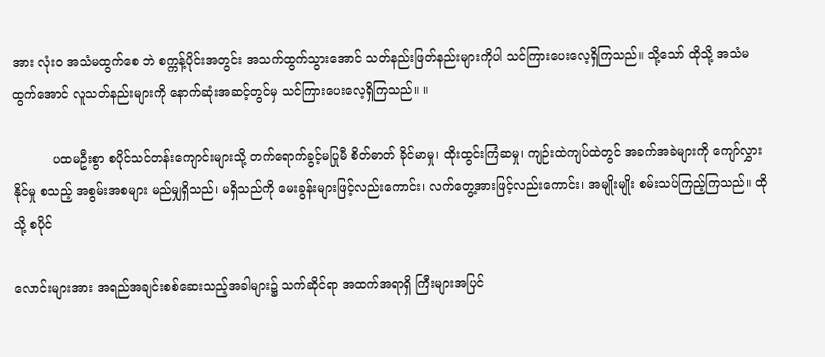အား လုံးဝ အသံမထွက်စေ ဘဲ စက္ကန့်ပိုင်းအတွင်း အသက်ထွက်သွားအောင် သတ်နည်းဖြတ်နည်းများကိုပါ သင်ကြားပေးလေ့ရှိကြသည်။ သို့သော် ထိုသို့ အသံမထွက်အောင် လူသတ်နည်းများကို နောက်ဆုံးအဆင့်တွင်မှ သင်ကြားပေးလေ့ရှိကြသည်။ ။

          ပထမဦးစွာ စပိုင်သင်တန်းကျောင်းများသို့ တက်ရောက်ခွင့်မပြုမီ စိတ်ဓာတ် ခိုင်မာမှု၊ ထိုးထွင်းကြံဆမှု၊ ကျဉ်းထဲကျပ်ထဲတွင် အခက်အခဲများကို ကျော်လွှားနိုင်မှု စသည့် အစွမ်းအစများ မည်မျှရှိသည်၊ မရှိသည်ကို မေးခွန်းများဖြင့်လည်းကောင်း၊ လက်တွေ့အားဖြင့်လည်းကောင်း၊ အမျိုးမျိုး စမ်းသပ်ကြည့်ကြသည်။ ထိုသို့ စပိုင်

လောင်းများအား အရည်အချင်းစစ်ဆေးသည့်အခါများ၌ သက်ဆိုင်ရာ အထက်အရာရှိ ကြီးများအပြင်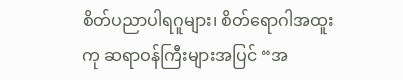စိတ်ပညာပါရဂူများ၊ စိတ်ရောဂါအထူးကု ဆရာဝန်ကြီးများအပြင် “အ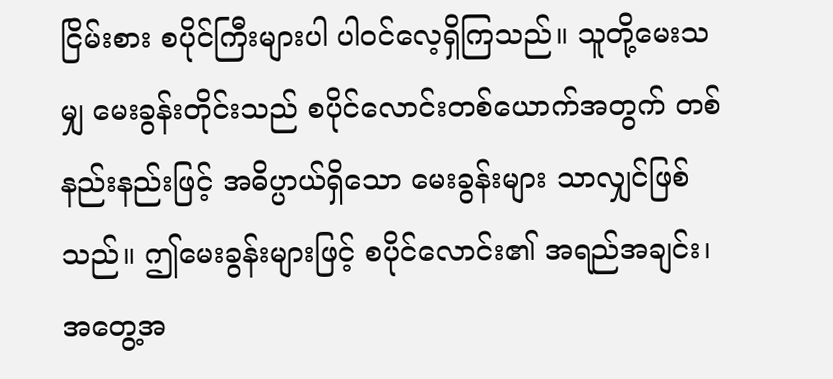ငြိမ်းစား စပိုင်ကြီးများပါ ပါဝင်လေ့ရှိကြသည်။ သူတို့မေးသမျှ မေးခွန်းတိုင်းသည် စပိုင်လောင်းတစ်ယောက်အတွက် တစ်နည်းနည်းဖြင့် အဓိပ္ပာယ်ရှိသော မေးခွန်းများ သာလျှင်ဖြစ်သည်။ ဤမေးခွန်းများဖြင့် စပိုင်လောင်း၏ အရည်အချင်း၊ အတွေ့အ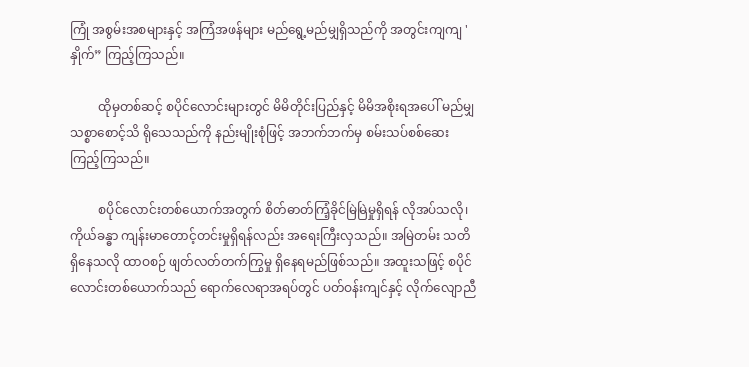ကြုံ အစွမ်းအစများနှင့် အကြံအဖန်များ မည်ရွေ့မည်မျှရှိသည်ကို အတွင်းကျကျ 'နှိုက်” ကြည့်ကြသည်။

         ထိုမှတစ်ဆင့် စပိုင်လောင်းများတွင် မိမိတိုင်းပြည်နှင့် မိမိအစိုးရအပေါ် မည်မျှ သစ္စာစောင့်သိ ရိုသေသည်ကို နည်းမျိုးစုံဖြင့် အဘက်ဘက်မှ စမ်းသပ်စစ်ဆေး ကြည့်ကြသည်။

         စပိုင်လောင်းတစ်ယောက်အတွက် စိတ်ဓာတ်ကြံ့ခိုင်မြဲမြဲမှုရှိရန် လိုအပ်သလို၊ ကိုယ်ခန္ဓာ ကျန်းမာတောင့်တင်းမှုရှိရန်လည်း အရေးကြီးလှသည်။ အမြဲတမ်း သတိရှိနေသလို ထာဝစဉ် ဖျတ်လတ်တက်ကြွမှု ရှိနေရမည်ဖြစ်သည်။ အထူးသဖြင့် စပိုင် လောင်းတစ်ယောက်သည် ရောက်လေရာအရပ်တွင် ပတ်ဝန်းကျင်နှင့် လိုက်လျောညီ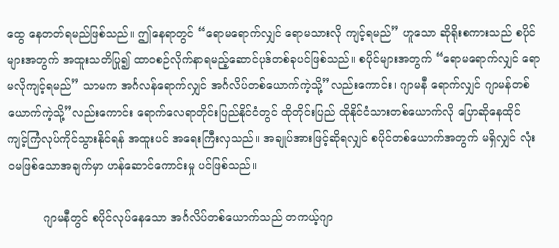ထွေ နေတတ်ရမည်ဖြစ်သည်။ ဤနေရာတွင် “ရောမရောက်လျှင် ရောမသားလို ကျင့်ရမည်” ဟူသော ဆိုရိုးစကားသည် စပိုင်များအတွက် အထူးသတိပြု၍ ထာဝစဉ်လိုက်နာရမည့်ဆောင်ပုဒ်တစ်ခုပင်ဖြစ်သည်။ စပိုင်များအတွက် “ရောမရောက်လျှင် ရောမလိုကျင့်ရမည်” သာမက အင်္ဂလန်ရောက်လျှင် အင်္ဂလိပ်တစ်ယောက်ကဲ့သို့”လည်းကောင်း၊ ဂျာမနီ ရောက်လျှင် ဂျာမန်တစ်ယောက်ကဲ့သို့”လည်းကောင်း ရောက်လေရာတိုင်းပြည်နိုင်ငံတွင် ထိုတိုင်းပြည် ထိုနိုင်ငံသားတစ်ယောက်လို ပြောဆိုနေထိုင် ကျင့်ကြံလုပ်ကိုင်သွားနိုင်ရန် အထူးပင် အရေးကြီးလှသည်။ အချုပ်အားဖြင့်ဆိုရလျှင် စပိုင်တစ်ယောက်အတွက် မရှိလျှင် လုံးဝမဖြစ်သောအချက်မှာ ဟန်ဆောင်ကောင်းမှု ပင်ဖြစ်သည်။

          ဂျာမနီတွင် စပိုင်လုပ်နေသော အင်္ဂလိပ်တစ်ယောက်သည် တကယ့်ဂျာ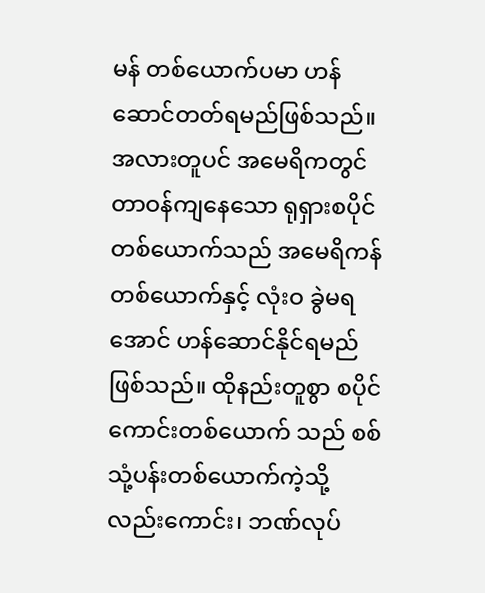မန် တစ်ယောက်ပမာ ဟန်ဆောင်တတ်ရမည်ဖြစ်သည်။ အလားတူပင် အမေရိကတွင် တာဝန်ကျနေသော ရုရှားစပိုင်တစ်ယောက်သည် အမေရိကန်တစ်ယောက်နှင့် လုံးဝ ခွဲမရအောင် ဟန်ဆောင်နိုင်ရမည်ဖြစ်သည်။ ထိုနည်းတူစွာ စပိုင်ကောင်းတစ်ယောက် သည် စစ်သုံ့ပန်းတစ်ယောက်ကဲ့သို့လည်းကောင်း၊ ဘဏ်လုပ်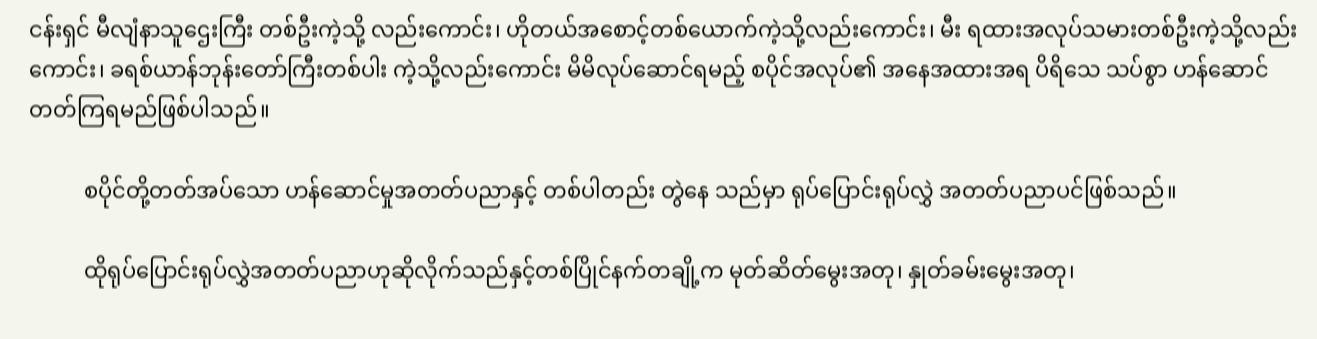ငန်းရှင် မီလျံနာသူဌေးကြီး တစ်ဦးကဲ့သို့ လည်းကောင်း၊ ဟိုတယ်အစောင့်တစ်ယောက်ကဲ့သို့လည်းကောင်း၊ မီး ရထားအလုပ်သမားတစ်ဦးကဲ့သို့လည်းကောင်း၊ ခရစ်ယာန်ဘုန်းတော်ကြီးတစ်ပါး ကဲ့သို့လည်းကောင်း မိမိလုပ်ဆောင်ရမည့် စပိုင်အလုပ်၏ အနေအထားအရ ပိရိသေ သပ်စွာ ဟန်ဆောင်တတ်ကြရမည်ဖြစ်ပါသည်။

          စပိုင်တို့တတ်အပ်သော ဟန်ဆောင်မှုအတတ်ပညာနှင့် တစ်ပါတည်း တွဲနေ သည်မှာ ရုပ်ပြောင်းရုပ်လွှဲ အတတ်ပညာပင်ဖြစ်သည်။

          ထိုရုပ်ပြောင်းရုပ်လွှဲအတတ်ပညာဟုဆိုလိုက်သည်နှင့်တစ်ပြိုင်နက်တချို့က မုတ်ဆိတ်မွေးအတု၊ နှုတ်ခမ်းမွေးအတု၊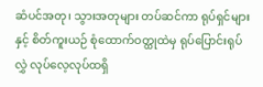ဆံပင်အတု၊ သွားအတုများ တပ်ဆင်ကာ ရုပ်ရှင်များနှင့် စိတ်ကူးယဉ် စုံထောက်ဝတ္ထုထဲမှ ရုပ်ပြောင်းရုပ်လွှဲ လုပ်လေ့လုပ်ထရှိ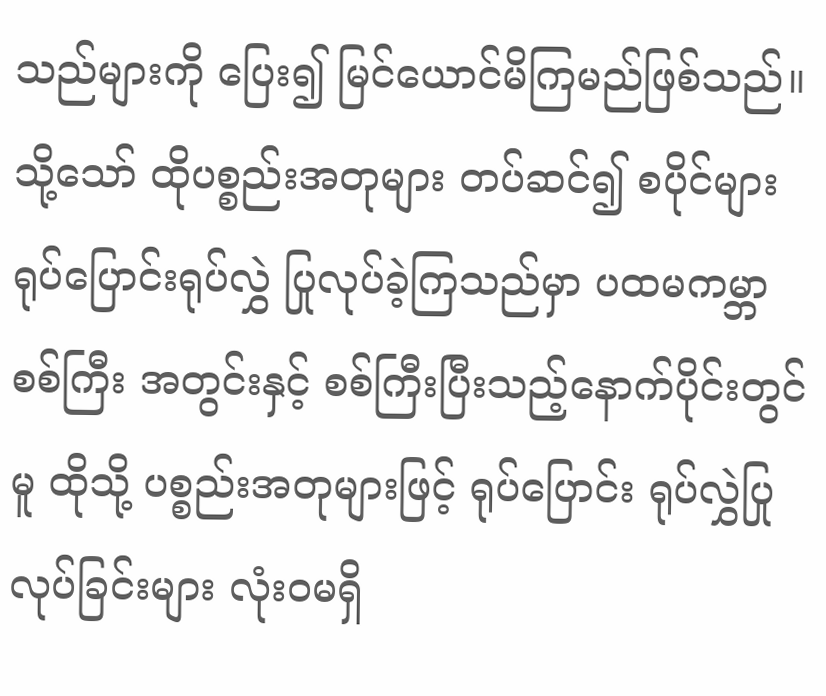သည်များကို ပြေး၍ မြင်ယောင်မိကြမည်ဖြစ်သည်။ သို့သော် ထိုပစ္စည်းအတုများ တပ်ဆင်၍ စပိုင်များ ရုပ်ပြောင်းရုပ်လွှဲ ပြုလုပ်ခဲ့ကြသည်မှာ ပထမကမ္ဘာစစ်ကြီး အတွင်းနှင့် စစ်ကြီးပြီးသည့်နောက်ပိုင်းတွင်မူ ထိုသို့ ပစ္စည်းအတုများဖြင့် ရုပ်ပြောင်း ရုပ်လွှဲပြုလုပ်ခြင်းများ လုံးဝမရှိ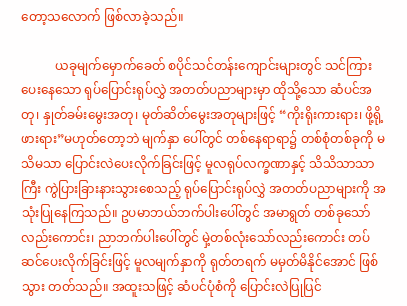တော့သလောက် ဖြစ်လာခဲ့သည်။

           ယခုမျက်မှောက်ခေတ် စပိုင်သင်တန်းကျောင်းများတွင် သင်ကြားပေးနေသော ရုပ်ပြောင်းရုပ်လွှဲ အတတ်ပညာများမှာ ထိုသို့သော ဆံပင်အတု၊ နှုတ်ခမ်းမွေးအတု၊ မုတ်ဆိတ်မွေးအတုများဖြင့် “ကိုးရိုးကားရား၊ ဖို့ရို့ဖားရား”မဟုတ်တော့ဘဲ မျက်နှာ ပေါ်တွင် တစ်နေရာရာ၌ တစ်စုံတစ်ခုကို မသိမသာ ပြောင်းလဲပေးလိုက်ခြင်းဖြင့် မူလရုပ်လက္ခဏာနှင့် သိသိသာသာကြီး ကွဲပြားခြားနားသွားစေသည့် ရုပ်ပြောင်းရုပ်လွှဲ အတတ်ပညာများကို အသုံးပြုနေကြသည်။ ဥပမာဘယ်ဘက်ပါးပေါ်တွင် အမာရွတ် တစ်ခုသော်လည်းကောင်း၊ ညာဘက်ပါးပေါ်တွင် မှဲ့တစ်လုံးသော်လည်းကောင်း တပ်ဆင်ပေးလိုက်ခြင်းဖြင့် မူလမျက်နှာကို ရုတ်တရက် မမှတ်မိနိုင်အောင် ဖြစ်သွား တတ်သည်။ အထူးသဖြင့် ဆံပင်ပုံစံကို ပြောင်းလဲပြုပြင်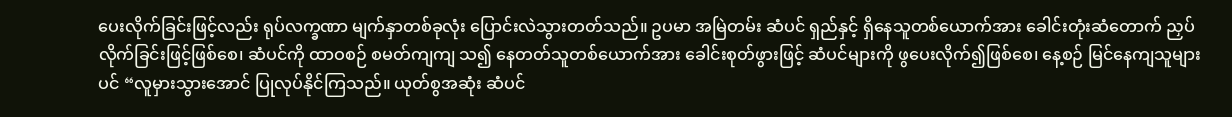ပေးလိုက်ခြင်းဖြင့်လည်း ရုပ်လက္ခဏာ မျက်နှာတစ်ခုလုံး ပြောင်းလဲသွားတတ်သည်။ ဥပမာ အမြဲတမ်း ဆံပင် ရှည်နှင့် ရှိနေသူတစ်ယောက်အား ခေါင်းတုံးဆံတောက် ညှပ်လိုက်ခြင်းဖြင့်ဖြစ်စေ၊ ဆံပင်ကို ထာဝစဉ် စမတ်ကျကျ သ၍ နေတတ်သူတစ်ယောက်အား ခေါင်းစုတ်ဖွားဖြင့် ဆံပင်များကို ဖွပေးလိုက်၍ဖြစ်စေ၊ နေ့စဉ် မြင်နေကျသူများပင် “လူမှားသွားအောင် ပြုလုပ်နိုင်ကြသည်။ ယုတ်စွအဆုံး ဆံပင်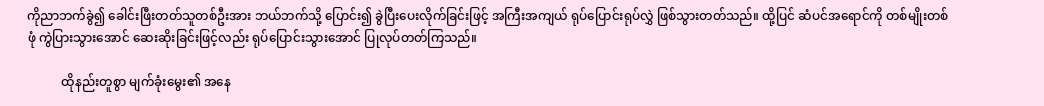ကိုညာဘက်ခွဲ၍ ခေါင်းဖြီးတတ်သူတစ်ဦးအား ဘယ်ဘက်သို့ ပြောင်း၍ ခွဲပြီးပေးလိုက်ခြင်းဖြင့် အကြီးအကျယ် ရုပ်ပြောင်းရုပ်လွှဲ ဖြစ်သွားတတ်သည်။ ထို့ပြင် ဆံပင်အရောင်ကို တစ်မျိုးတစ်ဖုံ ကွဲပြားသွားအောင် ဆေးဆိုးခြင်းဖြင့်လည်း ရုပ်ပြောင်းသွားအောင် ပြုလုပ်တတ်ကြသည်။

           ထိုနည်းတူစွာ မျက်ခုံးမွေး၏ အနေ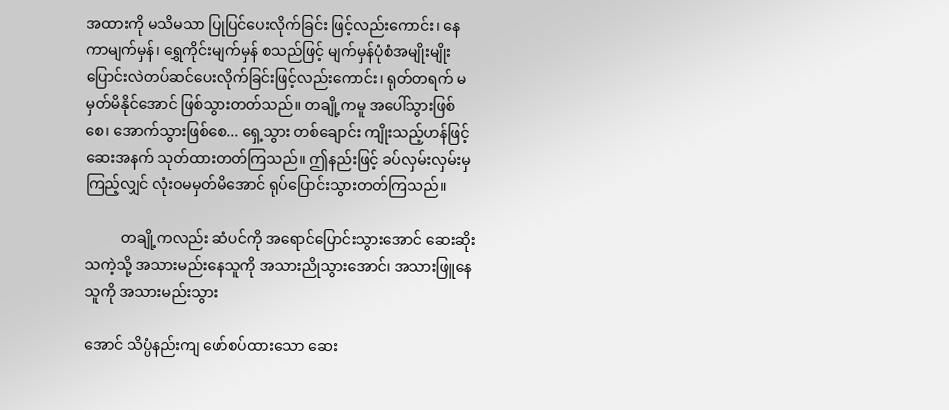အထားကို မသိမသာ ပြုပြင်ပေးလိုက်ခြင်း ဖြင့်လည်းကောင်း၊ နေကာမျက်မှန်၊ ရွှေကိုင်းမျက်မှန် စသည်ဖြင့် မျက်မှန်ပုံစံအမျိုးမျိုးပြောင်းလဲတပ်ဆင်ပေးလိုက်ခြင်းဖြင့်လည်းကောင်း၊ ရုတ်တရက် မမှတ်မိနိုင်အောင် ဖြစ်သွားတတ်သည်။ တချို့ကမူ အပေါ်သွားဖြစ်စေ၊ အောက်သွားဖြစ်စေ... ရှေ့သွား တစ်ချောင်း ကျိုးသည့်ဟန်ဖြင့် ဆေးအနက် သုတ်ထားတတ်ကြသည်။ ဤနည်းဖြင့် ခပ်လှမ်းလှမ်းမှကြည့်လျှင် လုံးဝမမှတ်မိအောင် ရုပ်ပြောင်းသွားတတ်ကြသည်။

          တချို့ကလည်း ဆံပင်ကို အရောင်ပြောင်းသွားအောင် ဆေးဆိုးသကဲ့သို့ အသားမည်းနေသူကို အသားညိုသွားအောင်၊ အသားဖြူနေသူကို အသားမည်းသွား

အောင် သိပ္ပံနည်းကျ ဖော်စပ်ထားသော ဆေး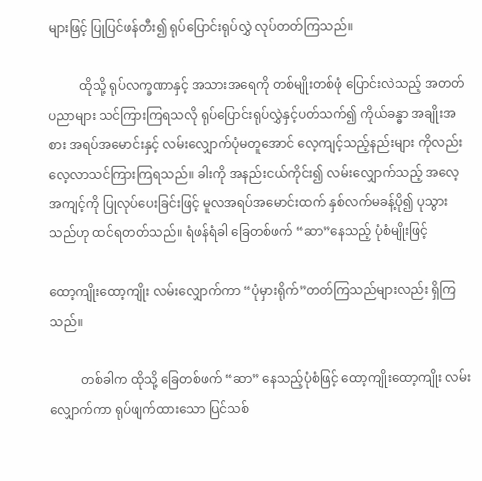များဖြင့် ပြုပြင်ဖန်တီး၍ ရုပ်ပြောင်းရုပ်လွှဲ လုပ်တတ်ကြသည်။

          ထိုသို့ ရုပ်လက္ခဏာနှင့် အသားအရေကို တစ်မျိုးတစ်ဖုံ ပြောင်းလဲသည့် အတတ်ပညာများ သင်ကြားကြရသလို ရုပ်ပြောင်းရုပ်လွှဲနှင့်ပတ်သက်၍ ကိုယ်ခန္ဓာ အချိုးအစား အရပ်အမောင်းနှင့် လမ်းလျှောက်ပုံမတူအောင် လေ့ကျင့်သည့်နည်းများ ကိုလည်း လေ့လာသင်ကြားကြရသည်။ ခါးကို အနည်းငယ်ကိုင်း၍ လမ်းလျှောက်သည့် အလေ့အကျင့်ကို ပြုလုပ်ပေးခြင်းဖြင့် မူလအရပ်အမောင်းထက် နှစ်လက်မခန့်ပို၍ ပုသွားသည်ဟု ထင်ရတတ်သည်။ ရံဖန်ရံခါ ခြေတစ်ဖက် “ဆာ”နေသည့် ပုံစံမျိုးဖြင့်

ထော့ကျိုးထော့ကျိုး လမ်းလျှောက်ကာ “ပုံမှားရိုက်”တတ်ကြသည်များလည်း ရှိကြ သည်။

          တစ်ခါက ထိုသို့ ခြေတစ်ဖက် “ဆာ” နေသည့်ပုံစံဖြင့် ထော့ကျိုးထော့ကျိုး လမ်းလျှောက်ကာ ရုပ်ဖျက်ထားသော ပြင်သစ်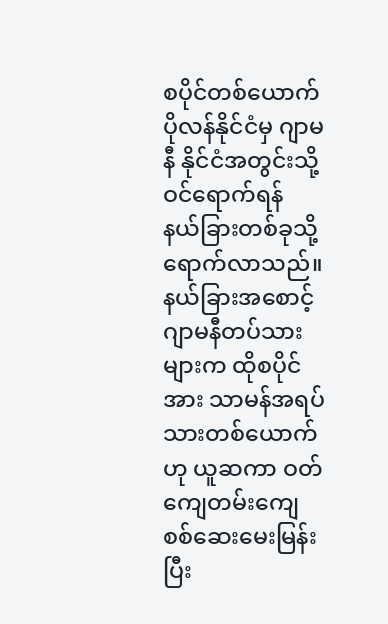စပိုင်တစ်ယောက် ပိုလန်နိုင်ငံမှ ဂျာမနီ နိုင်ငံအတွင်းသို့ ဝင်ရောက်ရန် နယ်ခြားတစ်ခုသို့ ရောက်လာသည်။ နယ်ခြားအစောင့် ဂျာမနီတပ်သားများက ထိုစပိုင်အား သာမန်အရပ်သားတစ်ယောက်ဟု ယူဆကာ ဝတ်ကျေတမ်းကျေ စစ်ဆေးမေးမြန်းပြီး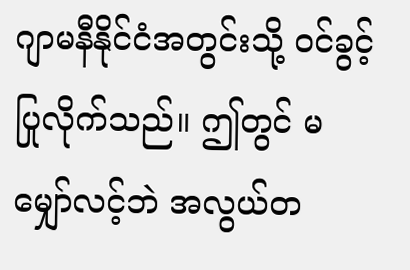ဂျာမနီနိုင်ငံအတွင်းသို့ ဝင်ခွင့်ပြုလိုက်သည်။ ဤတွင် မမျှော်လင့်ဘဲ အလွယ်တ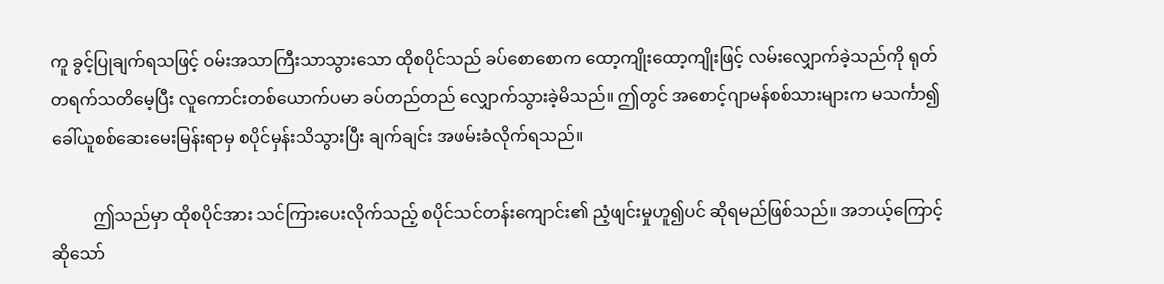ကူ ခွင့်ပြုချက်ရသဖြင့် ဝမ်းအသာကြီးသာသွားသော ထိုစပိုင်သည် ခပ်စောစောက ထော့ကျိုးထော့ကျိုးဖြင့် လမ်းလျှောက်ခဲ့သည်ကို ရုတ် တရက်သတိမေ့ပြီး လူကောင်းတစ်ယောက်ပမာ ခပ်တည်တည် လျှောက်သွားခဲ့မိသည်။ ဤတွင် အစောင့်ဂျာမန်စစ်သားများက မသင်္ကာ၍ ခေါ်ယူစစ်ဆေးမေးမြန်းရာမှ စပိုင်မှန်းသိသွားပြီး ချက်ချင်း အဖမ်းခံလိုက်ရသည်။

          ဤသည်မှာ ထိုစပိုင်အား သင်ကြားပေးလိုက်သည့် စပိုင်သင်တန်းကျောင်း၏ ညံ့ဖျင်းမှုဟူ၍ပင် ဆိုရမည်ဖြစ်သည်။ အဘယ့်ကြောင့်ဆိုသော်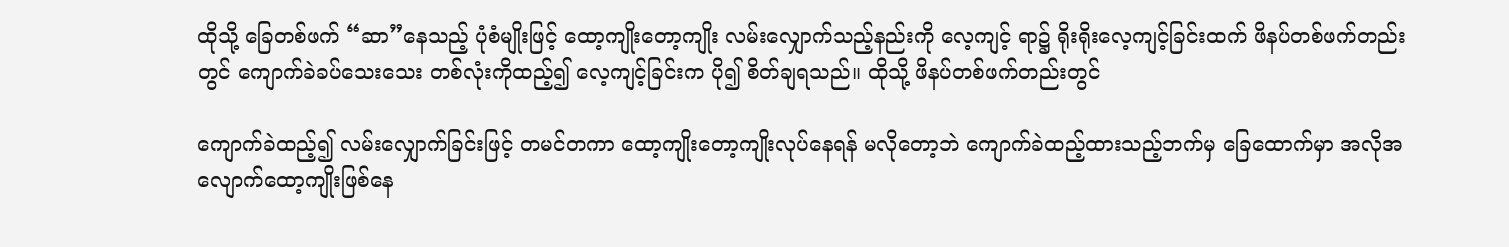ထိုသို့ ခြေတစ်ဖက် “ဆာ”နေသည့် ပုံစံမျိုးဖြင့် ထော့ကျိုးတော့ကျိုး လမ်းလျှောက်သည့်နည်းကို လေ့ကျင့် ရာ၌ ရိုးရိုးလေ့ကျင့်ခြင်းထက် ဖိနပ်တစ်ဖက်တည်းတွင် ကျောက်ခဲခပ်သေးသေး တစ်လုံးကိုထည့်၍ လေ့ကျင့်ခြင်းက ပို၍ စိတ်ချရသည်။ ထိုသို့ ဖိနပ်တစ်ဖက်တည်းတွင်

ကျောက်ခဲထည့်၍ လမ်းလျှောက်ခြင်းဖြင့် တမင်တကာ ထော့ကျိုးတော့ကျိုးလုပ်နေရန် မလိုတော့ဘဲ ကျောက်ခဲထည့်ထားသည့်ဘက်မှ ခြေထောက်မှာ အလိုအလျောက်ထော့ကျိုးဖြစ်နေ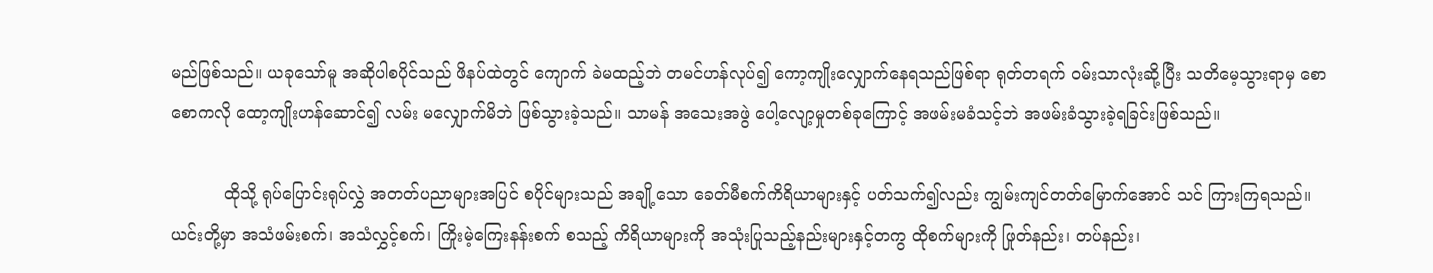မည်ဖြစ်သည်။ ယခုသော်မူ အဆိုပါစပိုင်သည် ဖိနပ်ထဲတွင် ကျောက် ခဲမထည့်ဘဲ တမင်ဟန်လုပ်၍ ကော့ကျိုးလျှောက်နေရသည်ဖြစ်ရာ ရုတ်တရက် ဝမ်းသာလုံးဆို့ပြီး သတိမေ့သွားရာမှ စောစောကလို ထော့ကျိုးဟန်ဆောင်၍ လမ်း မလျှောက်မိဘဲ ဖြစ်သွားခဲ့သည်။ သာမန် အသေးအဖွဲ ပေါ့လျော့မှုတစ်ခုကြောင့် အဖမ်းမခံသင့်ဘဲ အဖမ်းခံသွားခဲ့ရခြင်းဖြစ်သည်။

          ထိုသို့ ရုပ်ပြောင်းရုပ်လွှဲ အတတ်ပညာများအပြင် စပိုင်များသည် အချို့သော ခေတ်မီစက်ကိရိယာများနှင့် ပတ်သက်၍လည်း ကျွမ်းကျင်တတ်မြောက်အောင် သင် ကြားကြရသည်။ ယင်းတို့မှာ အသံဖမ်းစက်၊ အသံလွှင့်စက်၊ ကြိုးမဲ့ကြေးနန်းစက် စသည့် ကိရိယာများကို အသုံးပြုသည့်နည်းများနှင့်တကွ ထိုစက်များကို ဖြုတ်နည်း၊ တပ်နည်း၊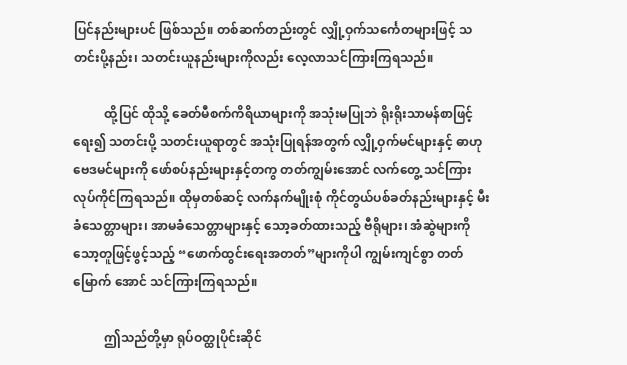ပြင်နည်းများပင် ဖြစ်သည်။ တစ်ဆက်တည်းတွင် လျှို့ဝှက်သင်္ကေတများဖြင့် သတင်းပို့နည်း၊ သတင်းယူနည်းများကိုလည်း လေ့လာသင်ကြားကြရသည်။

          ထို့ပြင် ထိုသို့ ခေတ်မီစက်ကိရိယာများကို အသုံးမပြုဘဲ ရိုးရိုးသာမန်စာဖြင့် ရေး၍ သတင်းပို့ သတင်းယူရာတွင် အသုံးပြုရန်အတွက် လျှို့ဝှက်မင်များနှင့် ဓာဟု ဗေဒမင်များကို ဖော်စပ်နည်းများနှင့်တကွ တတ်ကျွမ်းအောင် လက်တွေ့ သင်ကြား လုပ်ကိုင်ကြရသည်။ ထိုမှတစ်ဆင့် လက်နက်မျိုးစုံ ကိုင်တွယ်ပစ်ခတ်နည်းများနှင့် မီးခံသေတ္တာများ၊ အာမခံသေတ္တာများနှင့် သော့ခတ်ထားသည့် ဗီရိုများ၊ အံဆွဲများကို သော့တူဖြင့်ဖွင့်သည့် “ဖောက်ထွင်းရေးအတတ်”များကိုပါ ကျွမ်းကျင်စွာ တတ်မြောက် အောင် သင်ကြားကြရသည်။

          ဤသည်တို့မှာ ရုပ်ဝတ္ထုပိုင်းဆိုင်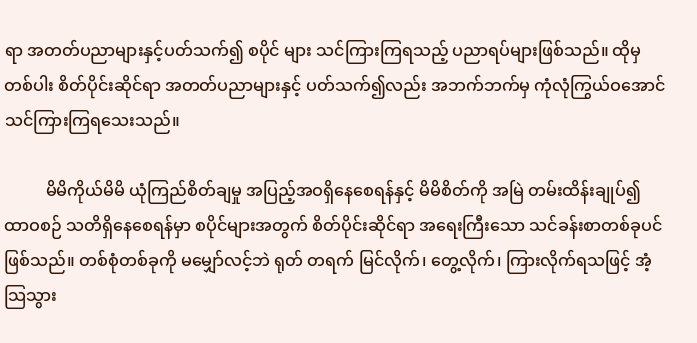ရာ အတတ်ပညာများနှင့်ပတ်သက်၍ စပိုင် များ သင်ကြားကြရသည့် ပညာရပ်များဖြစ်သည်။ ထိုမှတစ်ပါး စိတ်ပိုင်းဆိုင်ရာ အတတ်ပညာများနှင့် ပတ်သက်၍လည်း အဘက်ဘက်မှ ကုံလုံကြွယ်ဝအောင် သင်ကြားကြရသေးသည်။

          မိမိကိုယ်မိမိ ယုံကြည်စိတ်ချမှု အပြည့်အဝရှိနေစေရန်နှင့် မိမိစိတ်ကို အမြဲ တမ်းထိန်းချုပ်၍ ထာဝစဉ် သတိရှိနေစေရန်မှာ စပိုင်များအတွက် စိတ်ပိုင်းဆိုင်ရာ အရေးကြီးသော သင်ခန်းစာတစ်ခုပင်ဖြစ်သည်။ တစ်စုံတစ်ခုကို မမျှော်လင့်ဘဲ ရုတ် တရက် မြင်လိုက်၊ တွေ့လိုက်၊ ကြားလိုက်ရသဖြင့် အံ့သြသွား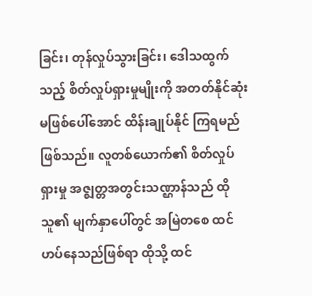ခြင်း၊ တုန်လှုပ်သွားခြင်း၊ ဒေါသထွက်သည့် စိတ်လှုပ်ရှားမှုမျိုးကို အတတ်နိုင်ဆုံး မဖြစ်ပေါ်အောင် ထိန်းချုပ်နိုင် ကြရမည်ဖြစ်သည်။ လူတစ်ယောက်၏ စိတ်လှုပ်ရှားမှု အဇ္ဈတ္တအတွင်းသဏ္ဌာန်သည် ထိုသူ၏ မျက်နှာပေါ်တွင် အမြဲတစေ ထင်ဟပ်နေသည်ဖြစ်ရာ ထိုသို့ ထင်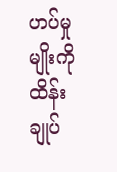ဟပ်မှုမျိုးကို ထိန်းချုပ်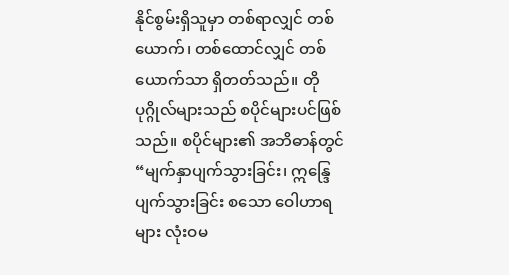နိုင်စွမ်းရှိသူမှာ တစ်ရာလျှင် တစ်ယောက်၊ တစ်ထောင်လျှင် တစ်ယောက်သာ ရှိတတ်သည်။ တိုပုဂ္ဂိုလ်များသည် စပိုင်များပင်ဖြစ်သည်။ စပိုင်များ၏ အဘိဓာန်တွင် “မျက်နှာပျက်သွားခြင်း၊ ဣန္ဒြေပျက်သွားခြင်း စသော ဝေါဟာရများ လုံးဝမ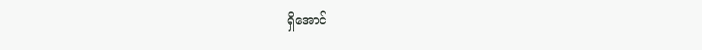ရှိအောင်